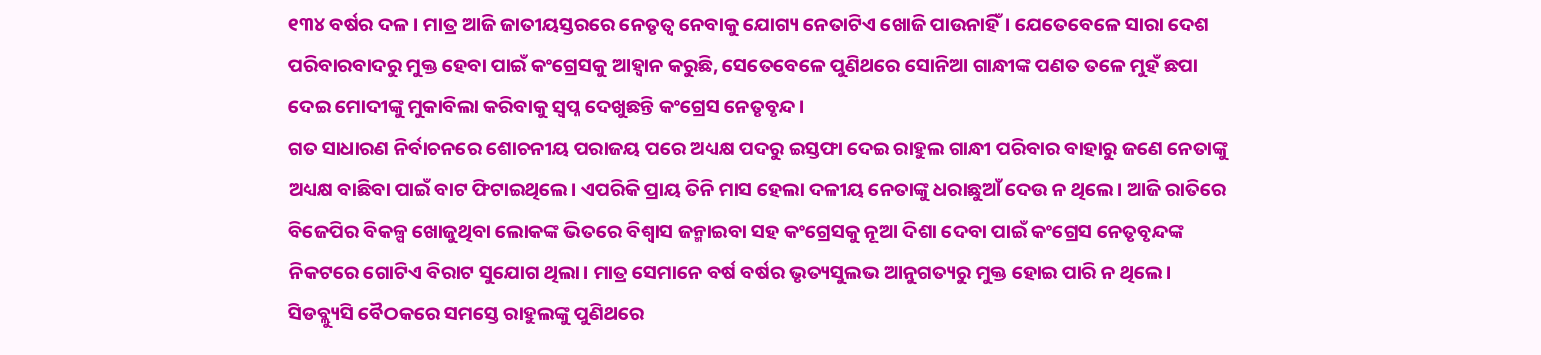୧୩୪ ବର୍ଷର ଦଳ। ମାତ୍ର ଆଜି ଜାତୀୟସ୍ତରରେ ନେତୃତ୍ବ ନେବାକୁ ଯୋଗ୍ୟ ନେତାଟିଏ ଖୋଜି ପାଉନାହିଁ। ଯେତେବେଳେ ସାରା ଦେଶ ପରିବାରବାଦରୁ ମୁକ୍ତ ହେବା ପାଇଁ କଂଗ୍ରେସକୁ ଆହ୍ବାନ କରୁଛି, ସେତେବେଳେ ପୁଣିଥରେ ସୋନିଆ ଗାନ୍ଧୀଙ୍କ ପଣତ ତଳେ ମୁହଁ ଛପା ଦେଇ ମୋଦୀଙ୍କୁ ମୁକାବିଲା କରିବାକୁ ସ୍ବପ୍ନ ଦେଖୁଛନ୍ତି କଂଗ୍ରେସ ନେତୃବୃନ୍ଦ।
ଗତ ସାଧାରଣ ନିର୍ବାଚନରେ ଶୋଚନୀୟ ପରାଜୟ ପରେ ଅଧ୍ୟକ୍ଷ ପଦରୁ ଇସ୍ତଫା ଦେଇ ରାହୁଲ ଗାନ୍ଧୀ ପରିବାର ବାହାରୁ ଜଣେ ନେତାଙ୍କୁ ଅଧ୍ୟକ୍ଷ ବାଛିବା ପାଇଁ ବାଟ ଫିଟାଇଥିଲେ। ଏପରିକି ପ୍ରାୟ ତିନି ମାସ ହେଲା ଦଳୀୟ ନେତାଙ୍କୁ ଧରାଛୁଆଁ ଦେଉ ନ ଥିଲେ। ଆଜି ରାତିରେ ବିଜେପିର ବିକଳ୍ପ ଖୋଜୁଥିବା ଲୋକଙ୍କ ଭିତରେ ବିଶ୍ବାସ ଜନ୍ମାଇବା ସହ କଂଗ୍ରେସକୁ ନୂଆ ଦିଶା ଦେବା ପାଇଁ କଂଗ୍ରେସ ନେତୃବୃନ୍ଦଙ୍କ ନିକଟରେ ଗୋଟିଏ ବିରାଟ ସୁଯୋଗ ଥିଲା। ମାତ୍ର ସେମାନେ ବର୍ଷ ବର୍ଷର ଭୃତ୍ୟସୁଲଭ ଆନୁଗତ୍ୟରୁ ମୁକ୍ତ ହୋଇ ପାରି ନ ଥିଲେ। ସିଡବ୍ଲ୍ୟୁସି ବୈଠକରେ ସମସ୍ତେ ରାହୁଲଙ୍କୁ ପୁଣିଥରେ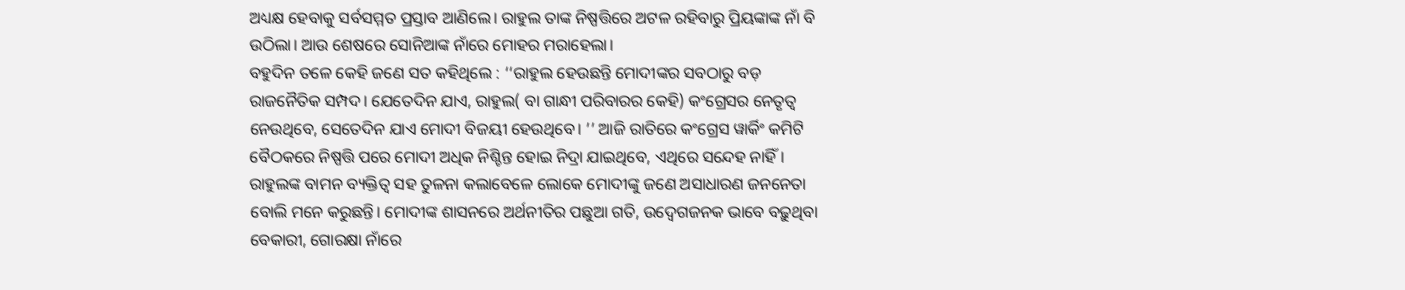ଅଧ୍ୟକ୍ଷ ହେବାକୁ ସର୍ବସମ୍ମତ ପ୍ରସ୍ତାବ ଆଣିଲେ। ରାହୁଲ ତାଙ୍କ ନିଷ୍ପତ୍ତିରେ ଅଟଳ ରହିବାରୁ ପ୍ରିୟଙ୍କାଙ୍କ ନାଁ ବି ଉଠିଲା। ଆଉ ଶେଷରେ ସୋନିଆଙ୍କ ନାଁରେ ମୋହର ମରାହେଲା।
ବହୁଦିନ ତଳେ କେହି ଜଣେ ସତ କହିଥିଲେ : ‘‘ରାହୁଲ ହେଉଛନ୍ତି ମୋଦୀଙ୍କର ସବଠାରୁ ବଡ଼ ରାଜନୈତିକ ସମ୍ପଦ। ଯେତେଦିନ ଯାଏ, ରାହୁଲ( ବା ଗାନ୍ଧୀ ପରିବାରର କେହି) କଂଗ୍ରେସର ନେତୃତ୍ବ ନେଉଥିବେ, ସେତେଦିନ ଯାଏ ମୋଦୀ ବିଜୟୀ ହେଉଥିବେ। ’’ ଆଜି ରାତିରେ କଂଗ୍ରେସ ୱାର୍କିଂ କମିଟି ବୈଠକରେ ନିଷ୍ପତ୍ତି ପରେ ମୋଦୀ ଅଧିକ ନିଶ୍ଚିନ୍ତ ହୋଇ ନିଦ୍ରା ଯାଇଥିବେ, ଏଥିରେ ସନ୍ଦେହ ନାହିଁ।
ରାହୁଲଙ୍କ ବାମନ ବ୍ୟକ୍ତିତ୍ବ ସହ ତୁଳନା କଲାବେଳେ ଲୋକେ ମୋଦୀଙ୍କୁ ଜଣେ ଅସାଧାରଣ ଜନନେତା ବୋଲି ମନେ କରୁଛନ୍ତି। ମୋଦୀଙ୍କ ଶାସନରେ ଅର୍ଥନୀତିର ପଛୁଆ ଗତି, ଉଦ୍ବେଗଜନକ ଭାବେ ବଢ଼ୁଥିବା ବେକାରୀ, ଗୋରକ୍ଷା ନାଁରେ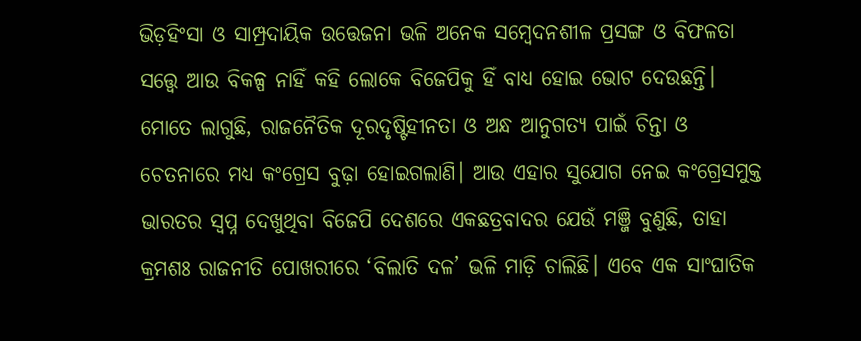ଭିଡ଼ହିଂସା ଓ ସାମ୍ପ୍ରଦାୟିକ ଉତ୍ତେଜନା ଭଳି ଅନେକ ସମ୍ବେଦନଶୀଳ ପ୍ରସଙ୍ଗ ଓ ବିଫଳତା ସତ୍ତ୍ବେ ଆଉ ବିକଳ୍ପ ନାହିଁ କହି ଲୋକେ ବିଜେପିକୁ ହିଁ ବାଧ୍ୟ ହୋଇ ଭୋଟ ଦେଉଛନ୍ତି।
ମୋତେ ଲାଗୁଛି, ରାଜନୈତିକ ଦୂରଦୃଷ୍ଟିହୀନତା ଓ ଅନ୍ଧ ଆନୁଗତ୍ୟ ପାଇଁ ଚିନ୍ତା ଓ ଚେତନାରେ ମଧ୍ୟ କଂଗ୍ରେସ ବୁଢ଼ା ହୋଇଗଲାଣି। ଆଉ ଏହାର ସୁଯୋଗ ନେଇ କଂଗ୍ରେସମୁକ୍ତ ଭାରତର ସ୍ବପ୍ନ ଦେଖୁଥିବା ବିଜେପି ଦେଶରେ ଏକଛତ୍ରବାଦର ଯେଉଁ ମଞ୍ଜି ବୁଣୁଛି, ତାହା କ୍ରମଶଃ ରାଜନୀତି ପୋଖରୀରେ ‘ବିଲାତି ଦଳ’ ଭଳି ମାଡ଼ି ଚାଲିଛି। ଏବେ ଏକ ସାଂଘାତିକ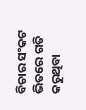ବିଚାର ସଂକଟ ଭିତରେ ଗତି କରୁଥିବା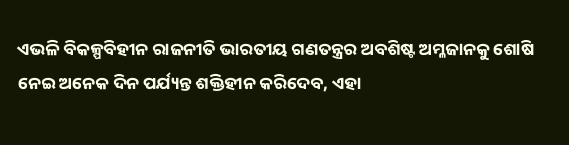ଏଭଳି ବିକଳ୍ପବିହୀନ ରାଜନୀତି ଭାରତୀୟ ଗଣତନ୍ତ୍ରର ଅବଶିଷ୍ଟ ଅମ୍ଳଜାନକୁ ଶୋଷି ନେଇ ଅନେକ ଦିନ ପର୍ଯ୍ୟନ୍ତ ଶକ୍ତିହୀନ କରିଦେବ, ଏହା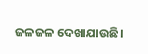ଜଳଜଳ ଦେଖାଯାଉଛି।